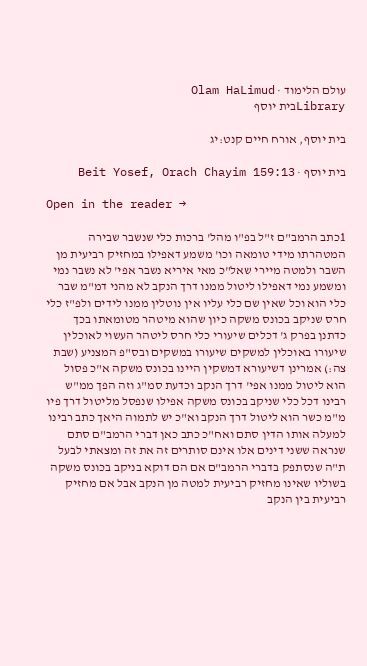עולם הלימוד · Olam HaLimud
Libraryבית יוסף

בית יוסף, אורח חיים קנט:יג

בית יוסף · Beit Yosef, Orach Chayim 159:13

Open in the reader →

1כתב הרמב"ם ז"ל בפ"ו מהל' ברכות כלי שנשבר שבירה המטהרתו מידי טומאה וכו' משמע דאפילו במחזיק רביעית מן השבר ולמטה מיירי שאל"כ מאי איריא נשבר אפי' לא נשבר נמי ומשמע נמי דאפילו ליטול ממנו דרך הנקב לא מהני דמ"מ שבר כלי הוא וכל שאין שם כלי עליו אין נוטלין ממנו לידים ולפ"ז כלי חרס שניקב בכונס משקה כיון שהוא מיטהר מטומאתו בכך כדתנן בפרק ג' דכלים שיעורי כלי חרס ליטהר העשוי לאוכלין שיעורו באוכלין למשקים שיעורו במשקים ובס"פ המצניע (שבת צה:) אמרינן דשיעורא דמשקין היינו בכונס משקה א"כ פסול הוא ליטול ממנו אפי' דרך הנקב וכדעת סמ"ג וזה הפך ממ"ש רבינו דכל כלי שניקב בכונס משקה אפילו שנפסל מליטול דרך פיו מ"מ כשר הוא ליטול דרך הנקב וא"כ יש לתמוה היאך כתב רבינו למעלה אותו הדין סתם ואח"כ כתב כאן דברי הרמב"ם סתם שנראה ששני דינים אלו אינם סותרים זה את זה ומצאתי לבעל ת"ה שנסתפק בדברי הרמב"ם אם הם דוקא בניקב בכונס משקה בשוליו שאינו מחזיק רביעית למטה מן הנקב אבל אם מחזיק רביעית בין הנקב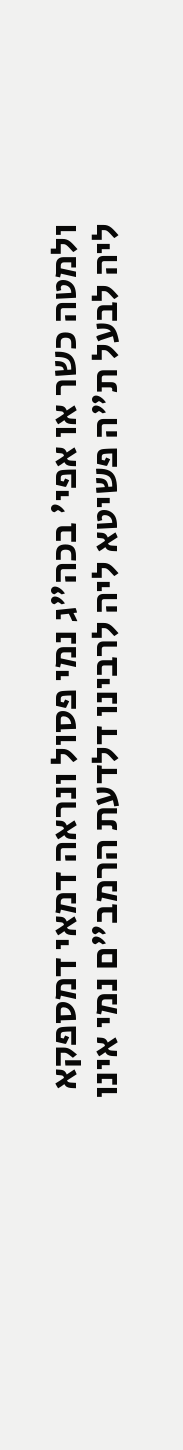ולמטה כשר או אפי' בכה"ג נמי פסול ונראה דמאי דמספקא ליה לבעל ת"ה פשיטא ליה לרבינו דלדעת הרמב"ם נמי אינו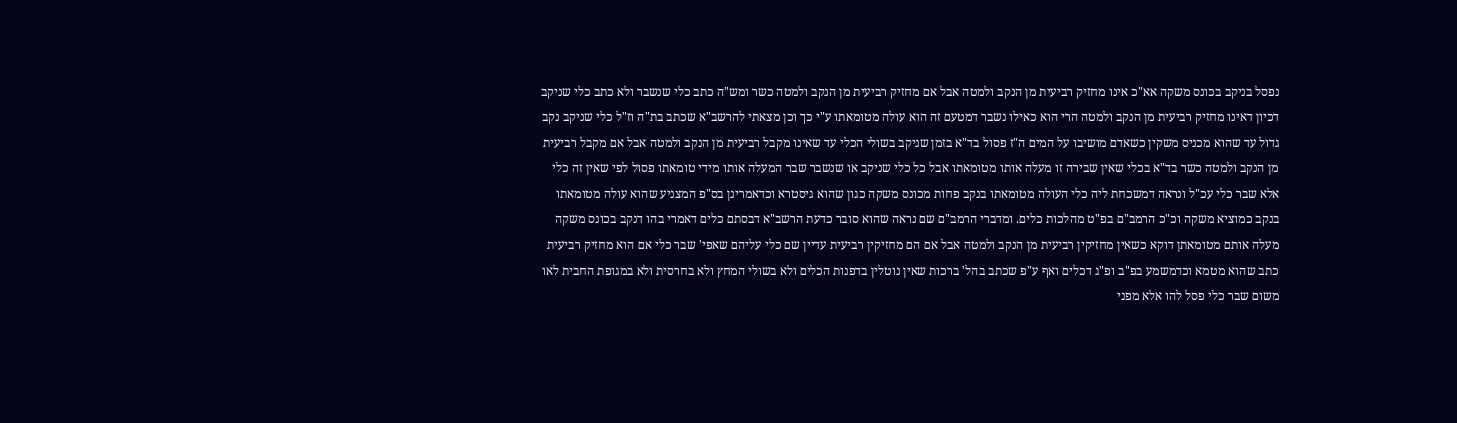נפסל בניקב בכונס משקה אא"כ אינו מחזיק רביעית מן הנקב ולמטה אבל אם מחזיק רביעית מן הנקב ולמטה כשר ומש"ה כתב כלי שנשבר ולא כתב כלי שניקב דכיון דאינו מחזיק רביעית מן הנקב ולמטה הרי הוא כאילו נשבר דמטעם זה הוא עולה מטומאתו ע"י כך וכן מצאתי להרשב"א שכתב בת"ה וז"ל כלי שניקב נקב גדול עד שהוא מכניס משקין כשאדם מושיבו על המים ה"ז פסול בד"א בזמן שניקב בשולי הכלי עד שאינו מקבל רביעית מן הנקב ולמטה אבל אם מקבל רביעית מן הנקב ולמטה כשר בד"א בכלי שאין שבירה זו מעלה אותו מטומאתו אבל כל כלי שניקב או שנשבר שבר המעלה אותו מידי טומאתו פסול לפי שאין זה כלי אלא שבר כלי עכ"ל ונראה דמשכחת ליה כלי העולה מטומאתו בנקב פחות מכונס משקה כגון שהוא גיסטרא וכדאמרינן בס"פ המצניע שהוא עולה מטומאתו בנקב כמוציא משקה וכ"כ הרמב"ם בפ"ט מהלכות כלים. ומדברי הרמב"ם שם נראה שהוא סובר כדעת הרשב"א דבסתם כלים דאמרי בהו דנקב בכונס משקה מעלה אותם מטומאתן דוקא כשאין מחזיקין רביעית מן הנקב ולמטה אבל אם הם מחזיקין רביעית עדיין שם כלי עליהם שאפי' שבר כלי אם הוא מחזיק רביעית כתב שהוא מטמא וכדמשמע בפ"ב ופ"ג דכלים ואף ע"פ שכתב בהל' ברכות שאין נוטלין בדפנות הכלים ולא בשולי המחץ ולא בחרסית ולא במגופת החבית לאו משום שבר כלי פסל להו אלא מפני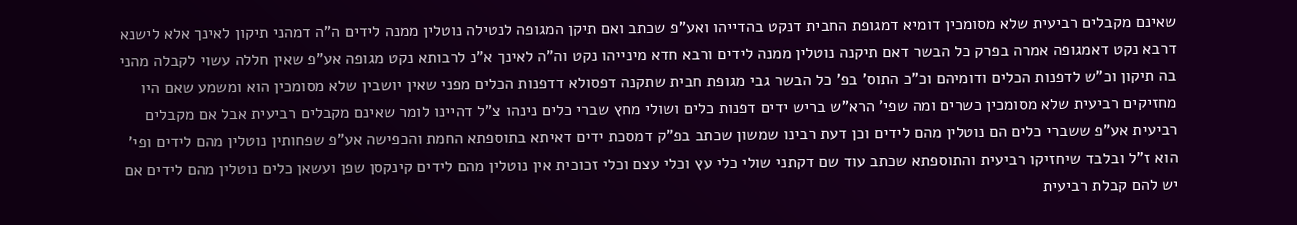שאינם מקבלים רביעית שלא מסומכין דומיא דמגופת החבית דנקט בהדייהו ואע"פ שכתב ואם תיקן המגופה לנטילה נוטלין ממנה לידים ה"ה דמהני תיקון לאינך אלא לישנא דרבא נקט דאמגופה אמרה בפרק כל הבשר דאם תיקנה נוטלין ממנה לידים ורבא חדא מינייהו נקט וה"ה לאינך א"נ לרבותא נקט מגופה אע"פ שאין חללה עשוי לקבלה מהני בה תיקון וכ"ש לדפנות הכלים ודומיהם וכ"כ התוס' בפ' כל הבשר גבי מגופת חבית שתקנה דפסולא דדפנות הכלים מפני שאין יושבין שלא מסומכין הוא ומשמע שאם היו מחזיקים רביעית שלא מסומכין כשרים ומה שפי' הרא"ש בריש ידים דפנות כלים ושולי מחץ שברי כלים נינהו צ"ל דהיינו לומר שאינם מקבלים רביעית אבל אם מקבלים רביעית אע"פ ששברי כלים הם נוטלין מהם לידים וכן דעת רבינו שמשון שכתב בפ"ק דמסכת ידים דאיתא בתוספתא החמת והכפישה אע"פ שפחותין נוטלין מהם לידים ופי' הוא ז"ל ובלבד שיחזיקו רביעית והתוספתא שכתב עוד שם דקתני שולי כלי עץ וכלי עצם וכלי זכוכית אין נוטלין מהם לידים קינקסן שפן ועשאן כלים נוטלין מהם לידים אם יש להם קבלת רביעית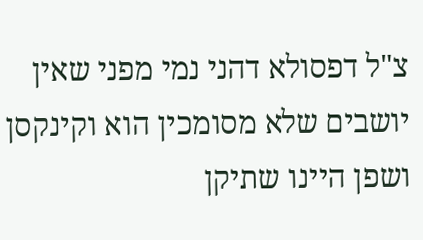צ"ל דפסולא דהני נמי מפני שאין יושבים שלא מסומכין הוא וקינקסן ושפן היינו שתיקן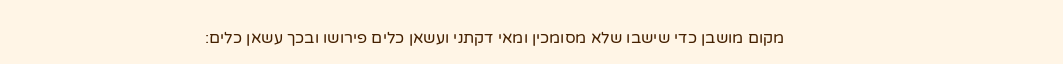מקום מושבן כדי שישבו שלא מסומכין ומאי דקתני ועשאן כלים פירושו ובכך עשאן כלים: